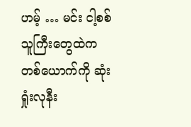ဟမ့် … မင်း ငါ့စစ်သူကြီးတွေထဲက တစ်ယောက်ကို ဆုံးရှုံးလုနီး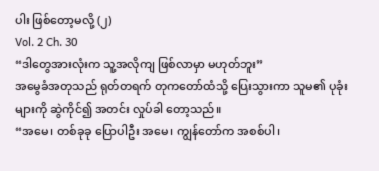ပါး ဖြစ်တော့မလို့ (၂)
Vol. 2 Ch. 30
“ဒါတွေအားလုံးက သူ့အလိုကျ ဖြစ်လာမှာ မဟုတ်ဘူး”
အမွေခံအတုသည် ရုတ်တရက် တုကတော်ထံသို့ ပြေးသွားကာ သူမ၏ ပုခုံးများကို ဆွဲကိုင်၍ အတင်း လှုပ်ခါ တော့သည်။
“အမေ၊ တစ်ခုခု ပြောပါဦး အမေ၊ ကျွန်တော်က အစစ်ပါ၊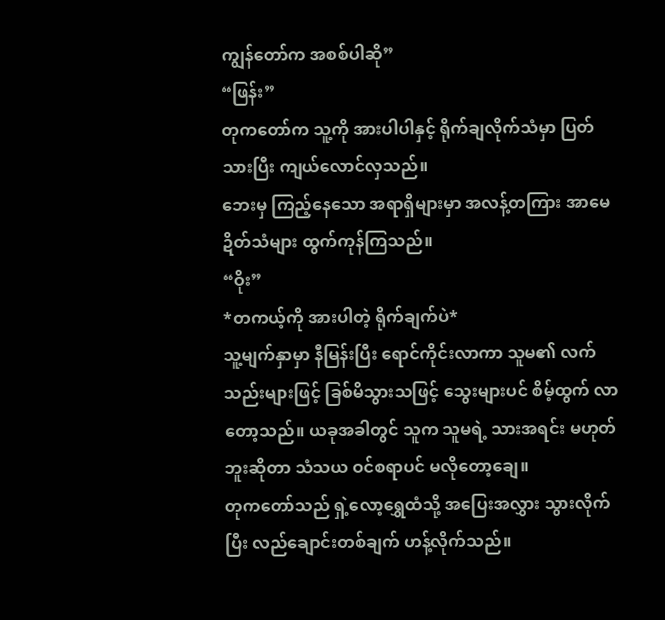ကျွန်တော်က အစစ်ပါဆို”
“ဖြန်း”
တုကတော်က သူ့ကို အားပါပါနှင့် ရိုက်ချလိုက်သံမှာ ပြတ်သားပြီး ကျယ်လောင်လှသည်။
ဘေးမှ ကြည့်နေသော အရာရှိများမှာ အလန့်တကြား အာမေဍိတ်သံများ ထွက်ကုန်ကြသည်။
“ဝိုး”
*တကယ့်ကို အားပါတဲ့ ရိုက်ချက်ပဲ*
သူ့မျက်နှာမှာ နီမြန်းပြီး ရောင်ကိုင်းလာကာ သူမ၏ လက်သည်းများဖြင့် ခြစ်မိသွားသဖြင့် သွေးများပင် စိမ့်ထွက် လာတော့သည်။ ယခုအခါတွင် သူက သူမရဲ့ သားအရင်း မဟုတ်ဘူးဆိုတာ သံသယ ဝင်စရာပင် မလိုတော့ချေ။
တုကတော်သည် ရှဲ့လော့ရွှေထံသို့ အပြေးအလွှား သွားလိုက်ပြီး လည်ချောင်းတစ်ချက် ဟန့်လိုက်သည်။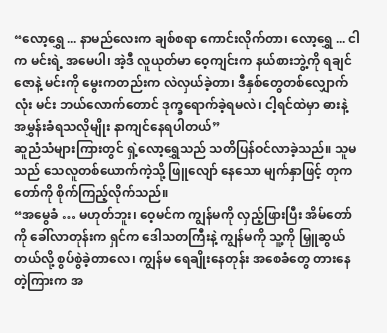“လော့ရွှေ ... နာမည်လေးက ချစ်စရာ ကောင်းလိုက်တာ၊ လော့ရွှေ ... ငါက မင်းရဲ့ အမေပါ၊ အဲ့ဒီ လူယုတ်မာ ဝေ့ကျင်းက နယ်စားဘွဲ့ကို ရချင်ဇောနဲ့ မင်းကို မွေးကတည်းက လဲလှယ်ခဲ့တာ၊ ဒီနှစ်တွေတစ်လျှောက်လုံး မင်း ဘယ်လောက်တောင် ဒုက္ခရောက်ခဲ့ရမလဲ၊ ငါ့ရင်ထဲမှာ ဓားနဲ့ အမွှန်းခံရသလိုမျိုး နာကျင်နေရပါတယ်”
ဆူညံသံများကြားတွင် ရှဲ့လော့ရွှေသည် သတိပြန်ဝင်လာခဲ့သည်။ သူမသည် သေလူတစ်ယောက်ကဲ့သို့ ဖြူလျော် နေသော မျက်နှာဖြင့် တုကတော်ကို စိုက်ကြည့်လိုက်သည်။
“အမွေခံ … မဟုတ်ဘူး၊ ဝေ့မင်က ကျွန်မကို လှည့်ဖြားပြီး အိမ်တော်ကို ခေါ်လာတုန်းက ရှင်က ဒေါသတကြီးနဲ့ ကျွန်မကို သူ့ကို မြှူဆွယ်တယ်လို့ စွပ်စွဲခဲ့တာလေ၊ ကျွန်မ ရေချိုးနေတုန်း အစေခံတွေ တားနေတဲ့ကြားက အ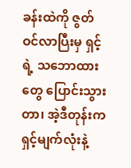ခန်းထဲကို ဇွတ်ဝင်လာပြီးမှ ရှင့်ရဲ့ သဘောထားတွေ ပြောင်းသွားတာ၊ အဲ့ဒီတုန်းက ရှင့်မျက်လုံးနဲ့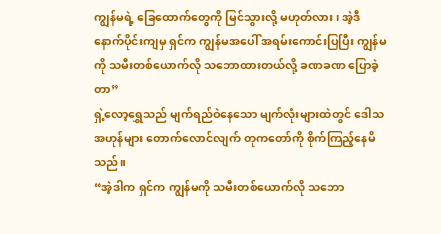ကျွန်မရဲ့ ခြေထောက်တွေကို မြင်သွားလို့ မဟုတ်လား၊ အဲ့ဒီနောက်ပိုင်းကျမှ ရှင်က ကျွန်မအပေါ် အရမ်းကောင်းပြပြီး ကျွန်မကို သမီးတစ်ယောက်လို သဘောထားတယ်လို့ ခဏခဏ ပြောခဲ့တာ”
ရှဲ့လော့ရွှေသည် မျက်ရည်ဝဲနေသော မျက်လုံးများထဲတွင် ဒေါသအဟုန်များ တောက်လောင်လျက် တုကတော်ကို စိုက်ကြည့်နေမိသည်။
“အဲ့ဒါက ရှင်က ကျွန်မကို သမီးတစ်ယောက်လို သဘော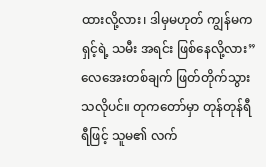ထားလို့လား၊ ဒါမှမဟုတ် ကျွန်မက ရှင့်ရဲ့ သမီး အရင်း ဖြစ်နေလို့လား”
လေအေးတစ်ချက် ဖြတ်တိုက်သွားသလိုပင်။ တုကတော်မှာ တုန်တုန်ရီရီဖြင့် သူမ၏ လက်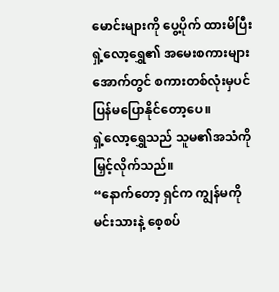မောင်းများကို ပွေ့ပိုက် ထားမိပြီး ရှဲ့လော့ရွှေ၏ အမေးစကားများအောက်တွင် စကားတစ်လုံးမှပင် ပြန်မပြောနိုင်တော့ပေ။
ရှဲ့လော့ရွှေသည် သူမ၏အသံကို မြှင့်လိုက်သည်။
“နောက်တော့ ရှင်က ကျွန်မကို မင်းသားနဲ့ စေ့စပ်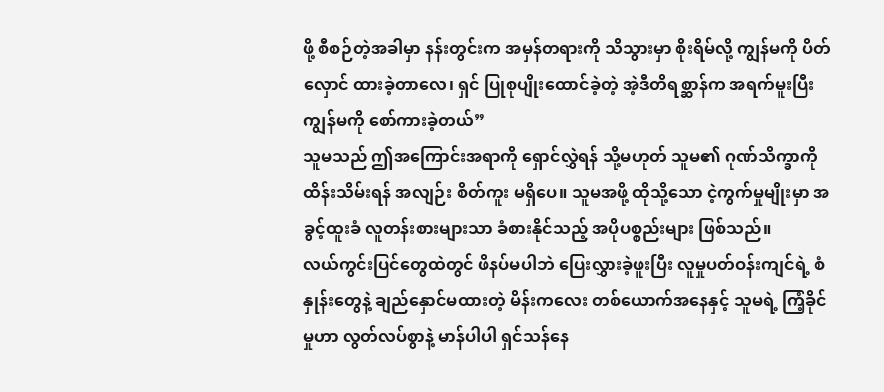ဖို့ စီစဉ်တဲ့အခါမှာ နန်းတွင်းက အမှန်တရားကို သိသွားမှာ စိုးရိမ်လို့ ကျွန်မကို ပိတ်လှောင် ထားခဲ့တာလေ၊ ရှင် ပြုစုပျိုးထောင်ခဲ့တဲ့ အဲ့ဒီတိရစ္ဆာန်က အရက်မူးပြီး ကျွန်မကို စော်ကားခဲ့တယ်”
သူမသည် ဤအကြောင်းအရာကို ရှောင်လွှဲရန် သို့မဟုတ် သူမ၏ ဂုဏ်သိက္ခာကို ထိန်းသိမ်းရန် အလျဉ်း စိတ်ကူး မရှိပေ။ သူမအဖို့ ထိုသို့သော ငဲ့ကွက်မှုမျိုးမှာ အခွင့်ထူးခံ လူတန်းစားများသာ ခံစားနိုင်သည့် အပိုပစ္စည်းများ ဖြစ်သည်။
လယ်ကွင်းပြင်တွေထဲတွင် ဖိနပ်မပါဘဲ ပြေးလွှားခဲ့ဖူးပြီး လူမှုပတ်ဝန်းကျင်ရဲ့ စံနှုန်းတွေနဲ့ ချည်နှောင်မထားတဲ့ မိန်းကလေး တစ်ယောက်အနေနှင့် သူမရဲ့ ကြံ့ခိုင်မှုဟာ လွတ်လပ်စွာနဲ့ မာန်ပါပါ ရှင်သန်နေ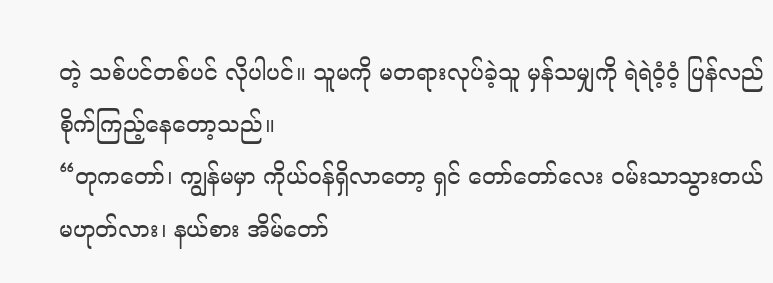တဲ့ သစ်ပင်တစ်ပင် လိုပါပင်။ သူမကို မတရားလုပ်ခဲ့သူ မှန်သမျှကို ရဲရဲဝံ့ဝံ့ ပြန်လည်စိုက်ကြည့်နေတော့သည်။
“တုကတော်၊ ကျွန်မမှာ ကိုယ်ဝန်ရှိလာတော့ ရှင် တော်တော်လေး ဝမ်းသာသွားတယ် မဟုတ်လား၊ နယ်စား အိမ်တော်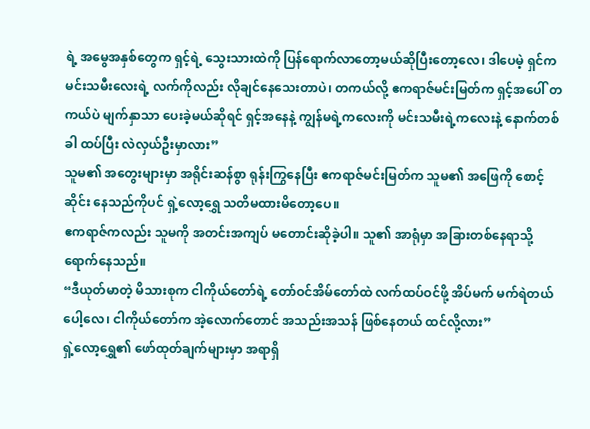ရဲ့ အမွေအနှစ်တွေက ရှင့်ရဲ့ သွေးသားထဲကို ပြန်ရောက်လာတော့မယ်ဆိုပြီးတော့လေ၊ ဒါပေမဲ့ ရှင်က မင်းသမီးလေးရဲ့ လက်ကိုလည်း လိုချင်နေသေးတာပဲ၊ တကယ်လို့ ဧကရာဇ်မင်းမြတ်က ရှင့်အပေါ် တကယ်ပဲ မျက်နှာသာ ပေးခဲ့မယ်ဆိုရင် ရှင့်အနေနဲ့ ကျွန်မရဲ့ကလေးကို မင်းသမီးရဲ့ကလေးနဲ့ နောက်တစ်ခါ ထပ်ပြီး လဲလှယ်ဦးမှာလား”
သူမ၏ အတွေးများမှာ အရိုင်းဆန်စွာ ရုန်းကြွနေပြီး ဧကရာဇ်မင်းမြတ်က သူမ၏ အဖြေကို စောင့်ဆိုင်း နေသည်ကိုပင် ရှဲ့လော့ရွှေ သတိမထားမိတော့ပေ။
ဧကရာဇ်ကလည်း သူမကို အတင်းအကျပ် မတောင်းဆိုခဲ့ပါ။ သူ၏ အာရုံမှာ အခြားတစ်နေရာသို့ ရောက်နေသည်။
“ဒီယုတ်မာတဲ့ မိသားစုက ငါကိုယ်တော်ရဲ့ တော်ဝင်အိမ်တော်ထဲ လက်ထပ်ဝင်ဖို့ အိပ်မက် မက်ရဲတယ်ပေါ့လေ၊ ငါကိုယ်တော်က အဲ့လောက်တောင် အသည်းအသန် ဖြစ်နေတယ် ထင်လို့လား”
ရှဲ့လော့ရွှေ၏ ဖော်ထုတ်ချက်များမှာ အရာရှိ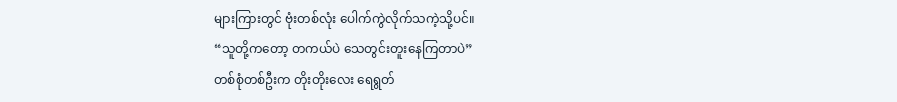များကြားတွင် ဗုံးတစ်လုံး ပေါက်ကွဲလိုက်သကဲ့သို့ပင်။
“သူတို့ကတော့ တကယ်ပဲ သေတွင်းတူးနေကြတာပဲ”
တစ်စုံတစ်ဦးက တိုးတိုးလေး ရေရွတ်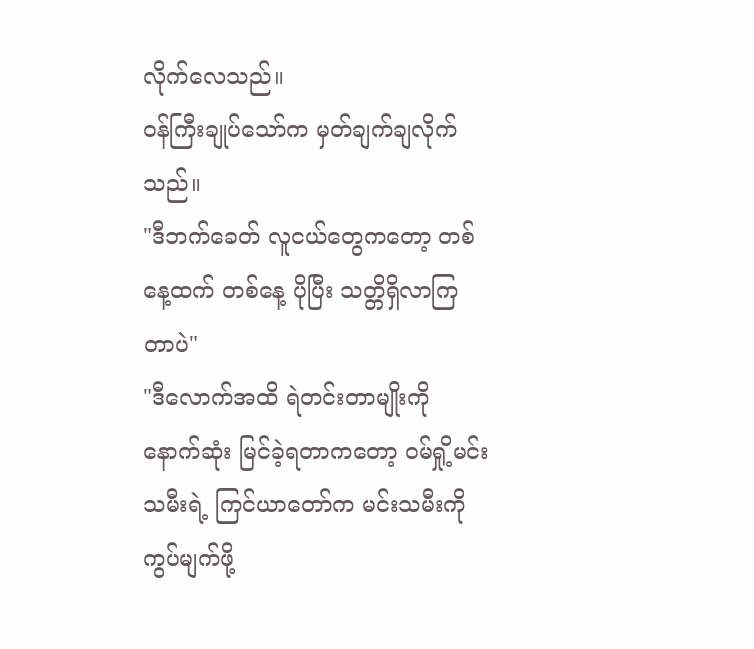လိုက်လေသည်။
ဝန်ကြီးချုပ်သော်က မှတ်ချက်ချလိုက်သည်။
"ဒီဘက်ခေတ် လူငယ်တွေကတော့ တစ်နေ့ထက် တစ်နေ့ ပိုပြီး သတ္တိရှိလာကြတာပဲ"
"ဒီလောက်အထိ ရဲတင်းတာမျိုးကို နောက်ဆုံး မြင်ခဲ့ရတာကတော့ ဝမ်ရှို့မင်းသမီးရဲ့ ကြင်ယာတော်က မင်းသမီးကို ကွပ်မျက်ဖို့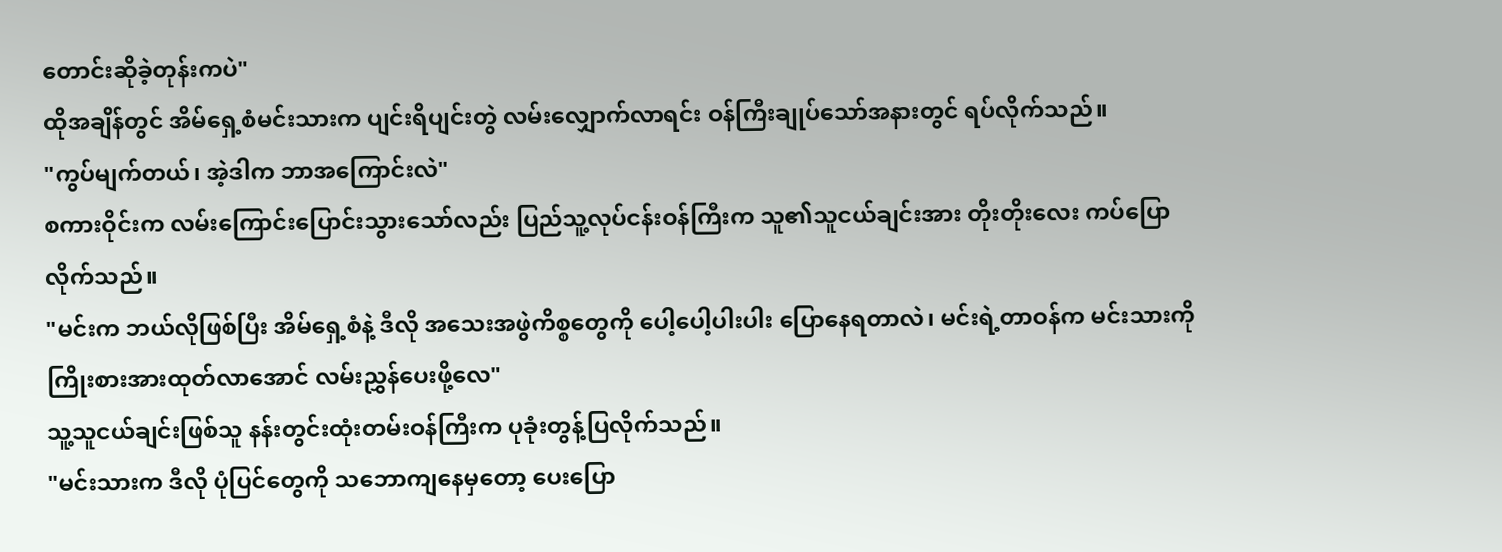တောင်းဆိုခဲ့တုန်းကပဲ"
ထိုအချိန်တွင် အိမ်ရှေ့စံမင်းသားက ပျင်းရိပျင်းတွဲ လမ်းလျှောက်လာရင်း ဝန်ကြီးချုပ်သော်အနားတွင် ရပ်လိုက်သည်။
"ကွပ်မျက်တယ်၊ အဲ့ဒါက ဘာအကြောင်းလဲ"
စကားဝိုင်းက လမ်းကြောင်းပြောင်းသွားသော်လည်း ပြည်သူ့လုပ်ငန်းဝန်ကြီးက သူ၏သူငယ်ချင်းအား တိုးတိုးလေး ကပ်ပြောလိုက်သည်။
"မင်းက ဘယ်လိုဖြစ်ပြီး အိမ်ရှေ့စံနဲ့ ဒီလို အသေးအဖွဲကိစ္စတွေကို ပေါ့ပေါ့ပါးပါး ပြောနေရတာလဲ၊ မင်းရဲ့တာဝန်က မင်းသားကို ကြိုးစားအားထုတ်လာအောင် လမ်းညွှန်ပေးဖို့လေ"
သူ့သူငယ်ချင်းဖြစ်သူ နန်းတွင်းထုံးတမ်းဝန်ကြီးက ပုခုံးတွန့်ပြလိုက်သည်။
"မင်းသားက ဒီလို ပုံပြင်တွေကို သဘောကျနေမှတော့ ပေးပြော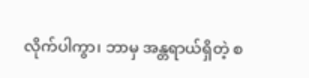လိုက်ပါကွာ၊ ဘာမှ အန္တရာယ်ရှိတဲ့ စ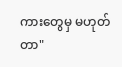ကားတွေမှ မဟုတ်တာ"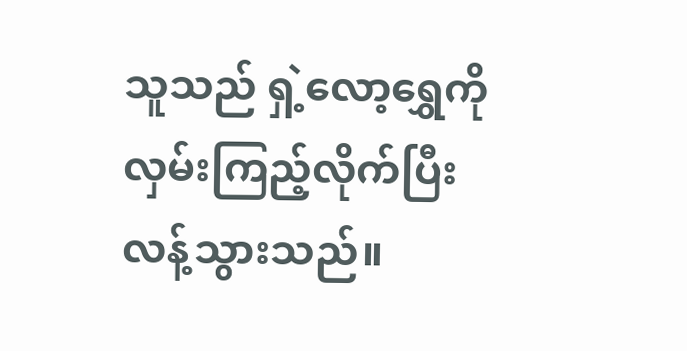သူသည် ရှဲ့လော့ရွှေကို လှမ်းကြည့်လိုက်ပြီး လန့်သွားသည်။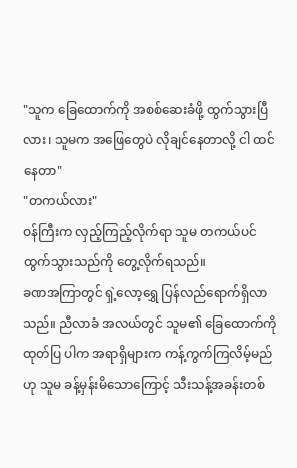"သူက ခြေထောက်ကို အစစ်ဆေးခံဖို့ ထွက်သွားပြီလား၊ သူမက အဖြေတွေပဲ လိုချင်နေတာလို့ ငါ ထင်နေတာ"
"တကယ်လား"
ဝန်ကြီးက လှည့်ကြည့်လိုက်ရာ သူမ တကယ်ပင် ထွက်သွားသည်ကို တွေ့လိုက်ရသည်။
ခဏအကြာတွင် ရှဲ့လော့ရွှေ ပြန်လည်ရောက်ရှိလာသည်။ ညီလာခံ အလယ်တွင် သူမ၏ ခြေထောက်ကို ထုတ်ပြ ပါက အရာရှိများက ကန့်ကွက်ကြလိမ့်မည်ဟု သူမ ခန့်မှန်းမိသောကြောင့် သီးသန့်အခန်းတစ်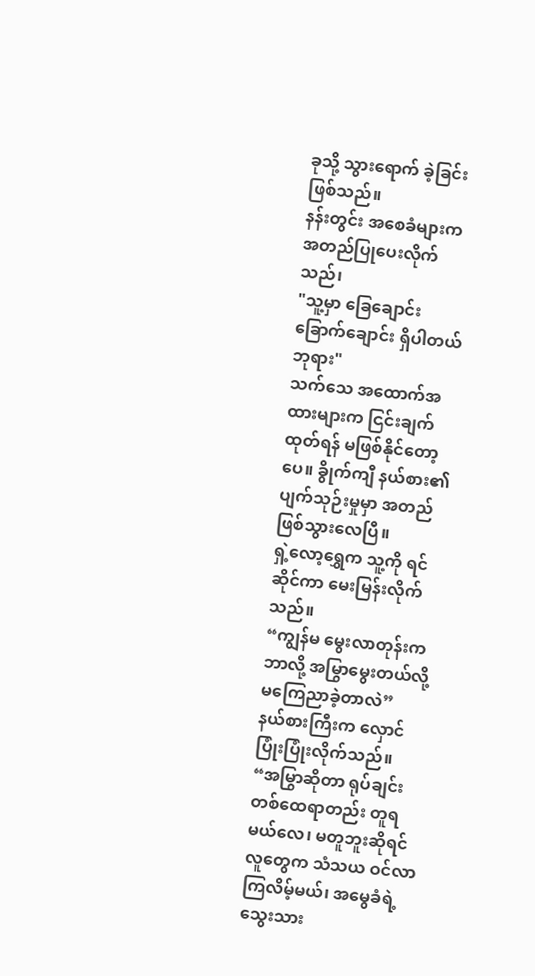ခုသို့ သွားရောက် ခဲ့ခြင်း ဖြစ်သည်။
နန်းတွင်း အစေခံများက အတည်ပြုပေးလိုက်သည်၊
"သူ့မှာ ခြေချောင်း ခြောက်ချောင်း ရှိပါတယ် ဘုရား"
သက်သေ အထောက်အထားများက ငြင်းချက် ထုတ်ရန် မဖြစ်နိုင်တော့ပေ။ ခွိုက်ကျီ နယ်စား၏ ပျက်သုဉ်းမှုမှာ အတည် ဖြစ်သွားလေပြီ။
ရှဲ့လော့ရွှေက သူ့ကို ရင်ဆိုင်ကာ မေးမြန်းလိုက်သည်။
“ကျွန်မ မွေးလာတုန်းက ဘာလို့ အမြွာမွေးတယ်လို့ မကြေညာခဲ့တာလဲ”
နယ်စားကြီးက လှောင်ပြုံးပြုံးလိုက်သည်။
“အမြွာဆိုတာ ရုပ်ချင်း တစ်ထေရာတည်း တူရမယ်လေ၊ မတူဘူးဆိုရင် လူတွေက သံသယ ဝင်လာကြလိမ့်မယ်၊ အမွေခံရဲ့ သွေးသား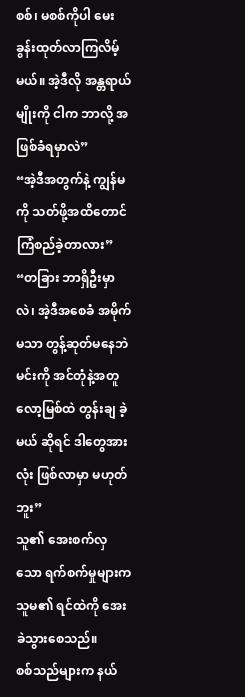စစ်၊ မစစ်ကိုပါ မေးခွန်းထုတ်လာကြလိမ့်မယ်။ အဲ့ဒီလို အန္တရာယ်မျိုးကို ငါက ဘာလို့ အဖြစ်ခံရမှာလဲ”
“အဲ့ဒီအတွက်နဲ့ ကျွန်မကို သတ်ဖို့အထိတောင် ကြံစည်ခဲ့တာလား”
“တခြား ဘာရှိဦးမှာလဲ၊ အဲ့ဒီအစေခံ အမိုက်မသာ တွန့်ဆုတ်မနေဘဲ မင်းကို အင်တုံနဲ့အတူ လော့မြစ်ထဲ တွန်းချ ခဲ့မယ် ဆိုရင် ဒါတွေအားလုံး ဖြစ်လာမှာ မဟုတ်ဘူး”
သူ၏ အေးစက်လှသော ရက်စက်မှုများက သူမ၏ ရင်ထဲကို အေးခဲသွားစေသည်။
စစ်သည်များက နယ်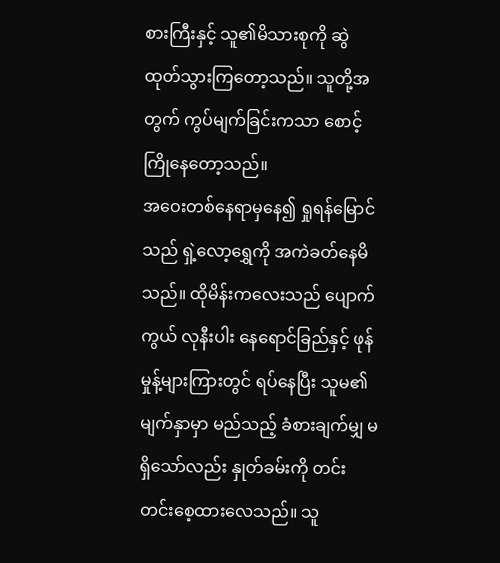စားကြီးနှင့် သူ၏မိသားစုကို ဆွဲထုတ်သွားကြတော့သည်။ သူတို့အတွက် ကွပ်မျက်ခြင်းကသာ စောင့်ကြိုနေတော့သည်။
အဝေးတစ်နေရာမှနေ၍ ရှုရန်မြောင်သည် ရှဲ့လော့ရွှေကို အကဲခတ်နေမိသည်။ ထိုမိန်းကလေးသည် ပျောက်ကွယ် လုနီးပါး နေရောင်ခြည်နှင့် ဖုန်မှုန့်များကြားတွင် ရပ်နေပြီး သူမ၏မျက်နှာမှာ မည်သည့် ခံစားချက်မျှ မရှိသော်လည်း နှုတ်ခမ်းကို တင်းတင်းစေ့ထားလေသည်။ သူ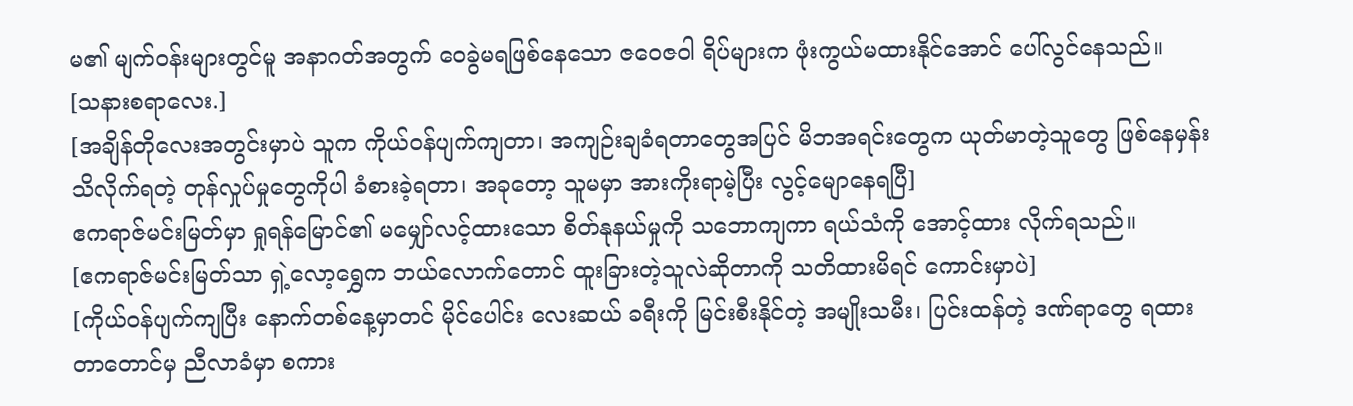မ၏ မျက်ဝန်းများတွင်မူ အနာဂတ်အတွက် ဝေခွဲမရဖြစ်နေသော ဇဝေဇဝါ ရိပ်များက ဖုံးကွယ်မထားနိုင်အောင် ပေါ်လွင်နေသည်။
[သနားစရာလေး.]
[အချိန်တိုလေးအတွင်းမှာပဲ သူက ကိုယ်ဝန်ပျက်ကျတာ၊ အကျဉ်းချခံရတာတွေအပြင် မိဘအရင်းတွေက ယုတ်မာတဲ့သူတွေ ဖြစ်နေမှန်း သိလိုက်ရတဲ့ တုန်လှုပ်မှုတွေကိုပါ ခံစားခဲ့ရတာ၊ အခုတော့ သူမမှာ အားကိုးရာမဲ့ပြီး လွင့်မျောနေရပြီ]
ဧကရာဇ်မင်းမြတ်မှာ ရှုရန်မြောင်၏ မမျှော်လင့်ထားသော စိတ်နုနယ်မှုကို သဘောကျကာ ရယ်သံကို အောင့်ထား လိုက်ရသည်။
[ဧကရာဇ်မင်းမြတ်သာ ရှဲ့လော့ရွှေက ဘယ်လောက်တောင် ထူးခြားတဲ့သူလဲဆိုတာကို သတိထားမိရင် ကောင်းမှာပဲ]
[ကိုယ်ဝန်ပျက်ကျပြီး နောက်တစ်နေ့မှာတင် မိုင်ပေါင်း လေးဆယ် ခရီးကို မြင်းစီးနိုင်တဲ့ အမျိုးသမီး၊ ပြင်းထန်တဲ့ ဒဏ်ရာတွေ ရထားတာတောင်မှ ညီလာခံမှာ စကား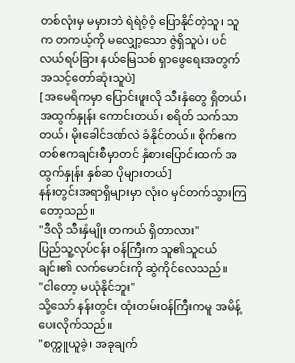တစ်လုံးမှ မမှားဘဲ ရဲရဲဝံ့ဝံ့ ပြောနိုင်တဲ့သူ၊ သူက တကယ့်ကို မလျှော့သော ဇွဲရှိသူပဲ၊ ပင်လယ်ရပ်ခြား နယ်မြေသစ် ရှာဖွေရေးအတွက် အသင့်တော်ဆုံးသူပဲ]
[အမေရိကမှာ ပြောင်းဖူးလို သီးနှံတွေ ရှိတယ်၊ အထွက်နှုန်း ကောင်းတယ်၊ စရိတ် သက်သာတယ်၊ မိုးခေါင်ဒဏ်လဲ ခံနိုင်တယ်။ စိုက်ဧက တစ်ဧကချင်းစီမှာတင် နှံစားပြောင်းထက် အထွက်နှုန်း နှစ်ဆ ပိုများတယ်]
နန်းတွင်းအရာရှိများမှာ လုံးဝ မှင်တက်သွားကြတော့သည်။
"ဒီလို သီးနှံမျိုး တကယ် ရှိတာလား"
ပြည်သူ့လုပ်ငန်း ဝန်ကြီးက သူ၏သူငယ်ချင်း၏ လက်မောင်းကို ဆွဲကိုင်လေသည်။
"ငါတော့ မယုံနိုင်ဘူး"
သို့သော် နန်းတွင်း ထုံးတမ်းဝန်ကြီးကမူ အမိန့်ပေးလိုက်သည်။
"စက္ကူယူခဲ့၊ အခုချက်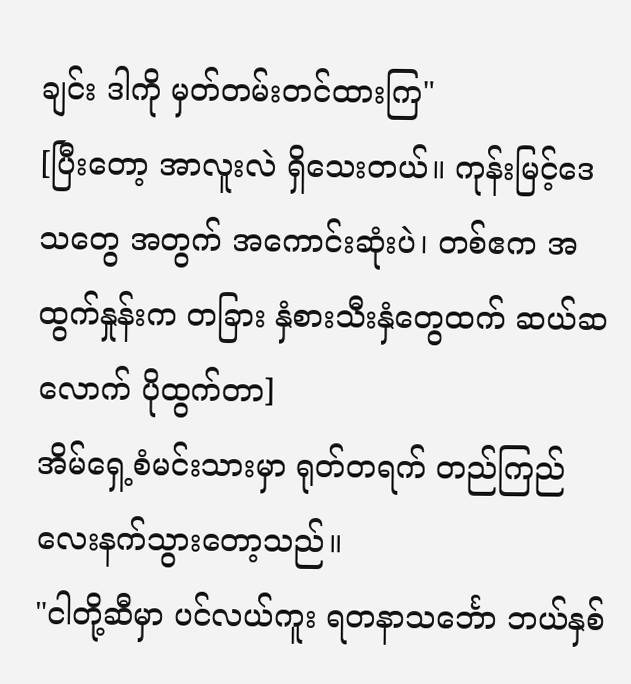ချင်း ဒါကို မှတ်တမ်းတင်ထားကြ"
[ပြီးတော့ အာလူးလဲ ရှိသေးတယ်။ ကုန်းမြင့်ဒေသတွေ အတွက် အကောင်းဆုံးပဲ၊ တစ်ဧက အထွက်နှုန်းက တခြား နှံစားသီးနှံတွေထက် ဆယ်ဆလောက် ပိုထွက်တာ]
အိမ်ရှေ့စံမင်းသားမှာ ရုတ်တရက် တည်ကြည်လေးနက်သွားတော့သည်။
"ငါတို့ဆီမှာ ပင်လယ်ကူး ရတနာသင်္ဘော ဘယ်နှစ်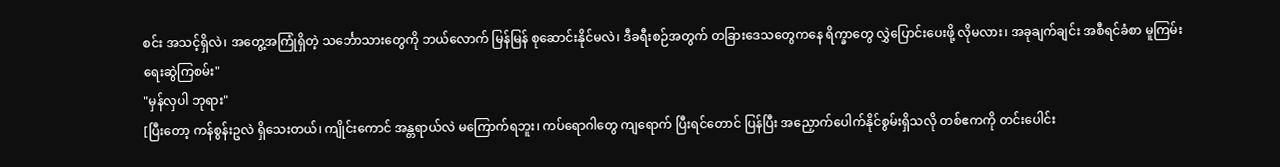စင်း အသင့်ရှိလဲ၊ အတွေ့အကြုံရှိတဲ့ သင်္ဘောသားတွေကို ဘယ်လောက် မြန်မြန် စုဆောင်းနိုင်မလဲ၊ ဒီခရီးစဉ်အတွက် တခြားဒေသတွေကနေ ရိက္ခာတွေ လွှဲပြောင်းပေးဖို့ လိုမလား၊ အခုချက်ချင်း အစီရင်ခံစာ မူကြမ်းရေးဆွဲကြစမ်း"
"မှန်လှပါ ဘုရား"
[ပြီးတော့ ကန်စွန်းဥလဲ ရှိသေးတယ်၊ ကျိုင်းကောင် အန္တရာယ်လဲ မကြောက်ရဘူး၊ ကပ်ရောဂါတွေ ကျရောက် ပြီးရင်တောင် ပြန်ပြီး အညှောက်ပေါက်နိုင်စွမ်းရှိသလို တစ်ဧကကို တင်းပေါင်း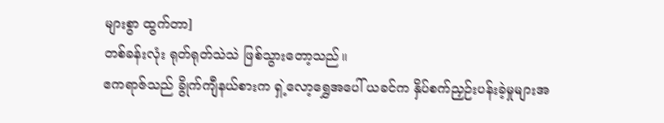များစွာ ထွက်တာ]
တစ်ခန်းလုံး ရုတ်ရုတ်သဲသဲ ဖြစ်သွားတော့သည်။
ဧကရာဇ်သည် ခွိုက်ကျီနယ်စားက ရှဲ့လော့ရွှေအပေါ် ယခင်က နှိပ်စက်ညှဉ်းပန်းခဲ့မှုများအ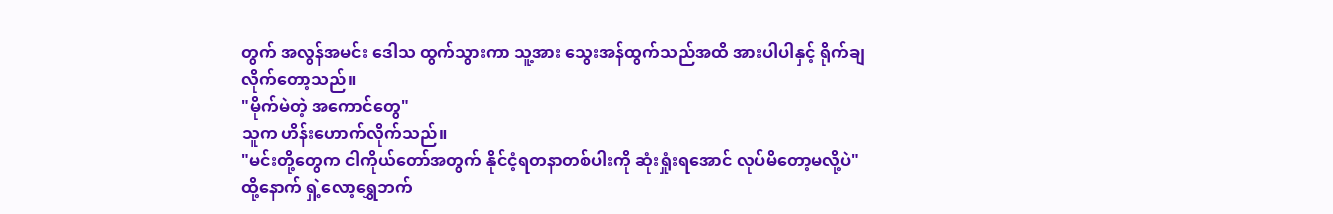တွက် အလွန်အမင်း ဒေါသ ထွက်သွားကာ သူ့အား သွေးအန်ထွက်သည်အထိ အားပါပါနှင့် ရိုက်ချလိုက်တော့သည်။
"မိုက်မဲတဲ့ အကောင်တွေ"
သူက ဟိန်းဟောက်လိုက်သည်။
"မင်းတို့တွေက ငါကိုယ်တော်အတွက် နိုင်ငံ့ရတနာတစ်ပါးကို ဆုံးရှုံးရအောင် လုပ်မိတော့မလို့ပဲ"
ထို့နောက် ရှဲ့လော့ရွှေဘက်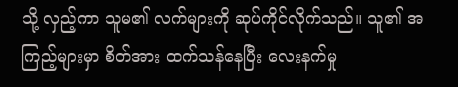သို့ လှည့်ကာ သူမ၏ လက်များကို ဆုပ်ကိုင်လိုက်သည်။ သူ၏ အကြည့်များမှာ စိတ်အား ထက်သန်နေပြီး လေးနက်မှု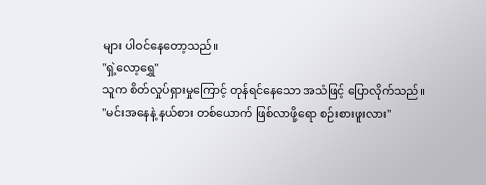များ ပါဝင်နေတော့သည်။
"ရှဲ့လော့ရွှေ"
သူက စိတ်လှုပ်ရှားမှုကြောင့် တုန်ရင်နေသော အသံဖြင့် ပြောလိုက်သည်။
"မင်းအနေနဲ့ နယ်စား တစ်ယောက် ဖြစ်လာဖို့ရော စဉ်းစားဖူးလား"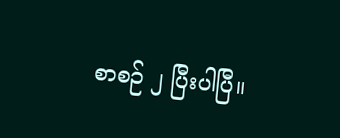စာစဉ် ၂ ပြီးပါပြီ။